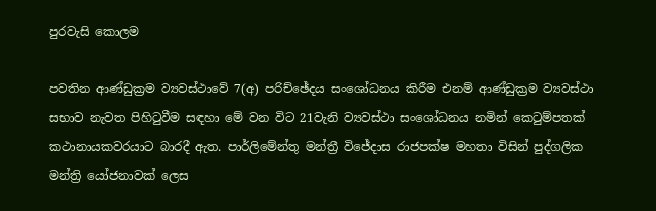පුරවැසි කොලම

පවතින ආණ්ඩුක්‍රම ව්‍යවස්ථාවේ 7(අ) පරිච්ඡේදය සංශෝධනය කිරීම එනම් ආණ්ඩුක්‍රම ව්‍යවස්ථා සභාව නැවත පිහිටුවීම සඳහා මේ වන විට 21වැනි ව්‍යවස්ථා සංශෝධනය නමින් කෙටුම්පතක් කථානායකවරයාට බාරදී ඇත. පාර්ලිමේන්තු මන්ත්‍රී විජේදාස රාජපක්ෂ මහතා විසින් පුද්ගලික මන්ත්‍රි යෝජනාවක් ලෙස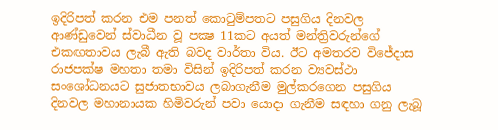ඉදිරිපත් කරන එම පනත් කොටුම්පතට පසුගිය දිනවල ආණ්ඩුවෙන් ස්වාධීන වූ පක්‍ෂ 11කට අයත් මන්ත්‍රිවරුන්ගේ එකඟතාවය ලැබී ඇති බවද වාර්තා විය. ඊට අමතරව විජේදාස රාජපක්ෂ මහතා තමා විසින් ඉදිරිපත් කරන ව්‍යවස්ථා සංශෝධනයට සුජාතභාවය ලබාගැනීම මුල්කරගෙන පසුගිය දිනවල මහානායක හිමිවරුන් පවා යොදා ගැනීම සඳහා ගනු ලැබූ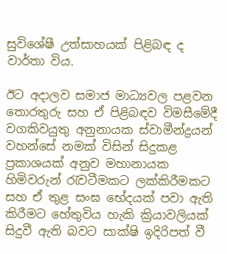සුවිශේෂී උත්සාහයක් පිළිබඳ ද වාර්තා විය.

ඊට අදාලව සමාජ මාධ්‍යවල පළවන තොරතුරු සහ ඒ පිළිබඳව විමසීමේදී වගකිවයුතු අනුනායක ස්වාමීන්ද්‍රයන් වහන්සේ නමක් විසින් සිදුකළ ප්‍රකාශයක් අනුව මහානායක හිමිවරුන් රැවටීමකට ලක්කිරීමකට සහ ඒ තුළ සංඝ භේදයක් පවා ඇති කිරීමට හේතුවිය හැකි ක්‍රියාවලියක් සිදුවී ඇති බවට සාක්ෂි ඉදිරිපත් වී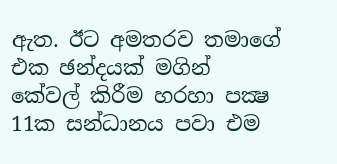ඇත. ඊට අමතරව තමාගේ එක ඡන්දයක් මගින් කේවල් කිරීම හරහා පක්‍ෂ 11ක සන්ධානය පවා එම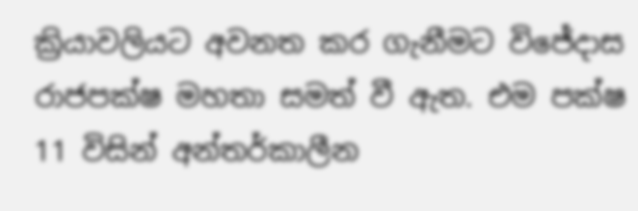ක්‍රියාවලියට අවනත කර ගැනීමට විජේදාස රාජපක්ෂ මහතා සමත් වී ඇත. එම පක්ෂ 11 විසින් අන්තර්කාලීන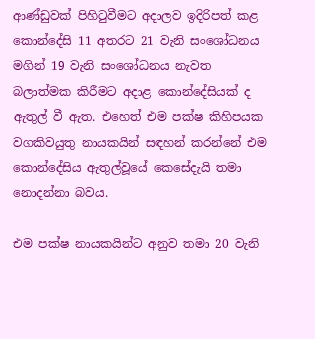ආණ්ඩුවක් පිහිටුවීමට අදාලව ඉදිරිපත් කළ කොන්දේසි 11 අතරට 21 වැනි සංශෝධනය මගින් 19 වැනි සංශෝධනය නැවත බලාත්මක කිරීමට අදාළ කොන්දේසියක් ද ඇතුල් වී ඇත. එහෙත් එම පක්ෂ කිහිපයක වගකිවයුතු නායකයින් සඳහන් කරන්නේ එම කොන්දේසිය ඇතුල්වූයේ කෙසේදැයි තමා නොදන්නා බවය.

එම පක්ෂ නායකයින්ට අනුව තමා 20 වැනි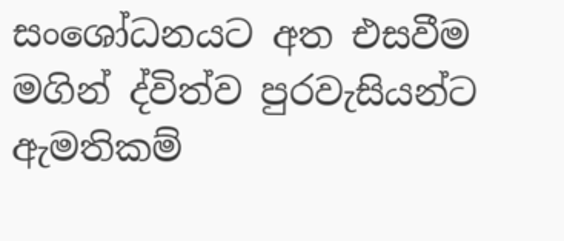සංශෝධනයට අත එසවීම මගින් ද්විත්ව පුරවැසියන්ට ඇමතිකම්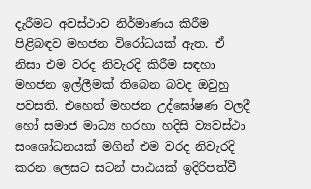දැරීමට අවස්ථාව නිර්මාණය කිරීම පිළිබඳව මහජන විරෝධයක් ඇත. ඒ නිසා එම වරද නිවැරදි කිරීම සඳහා මහජන ඉල්ලීමක් තිබෙන බවද ඔවුහු පවසති. එහෙත් මහජන උද්ඝෝෂණ වලදී හෝ සමාජ මාධ්‍ය හරහා හදිසි ව්‍යවස්ථා සංශෝධනයක් මගින් එම වරද නිවැරදි කරන ලෙසට සටන් පාඨයක් ඉදිරිපත්වී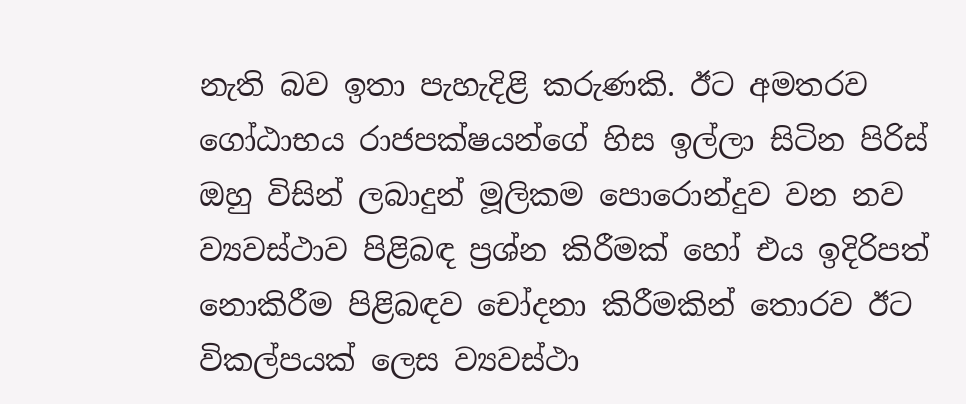නැති බව ඉතා පැහැදිළි කරුණකි. ඊට අමතරව ගෝඨාභය රාජපක්ෂයන්ගේ හිස ඉල්ලා සිටින පිරිස් ඔහු විසින් ලබාදුන් මූලිකම පොරොන්දුව වන නව ව්‍යවස්ථාව පිළිබඳ ප්‍රශ්න කිරීමක් හෝ එය ඉදිරිපත් නොකිරීම පිළිබඳව චෝදනා කිරීමකින් තොරව ඊට විකල්පයක් ලෙස ව්‍යවස්ථා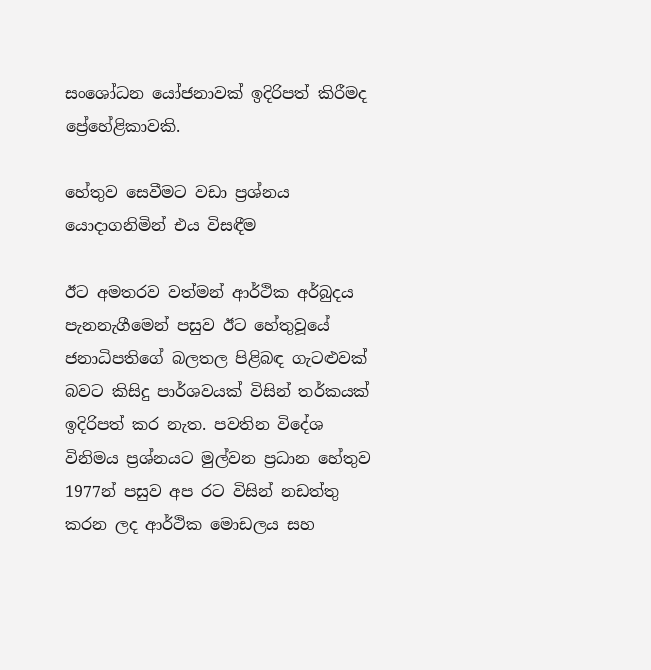සංශෝධන යෝජනාවක් ඉදිරිපත් කිරීමද ප්‍රේහේළිකාවකි.

හේතුව සෙවීමට වඩා ප්‍රශ්නය යොදාගනිමින් එය විසඳීම

ඊට අමතරව වත්මන් ආර්ථික අර්බුදය පැනනැගීමෙන් පසුව ඊට හේතුවූයේ ජනාධිපතිගේ බලතල පිළිබඳ ගැටළුවක් බවට කිසිදු පාර්ශවයක් විසින් තර්කයක් ඉදිරිපත් කර නැත. පවතින විදේශ විනිමය ප්‍රශ්නයට මුල්වන ප්‍රධාන හේතුව 1977න් පසුව අප රට විසින් නඩත්තු කරන ලද ආර්ථික මොඩලය සහ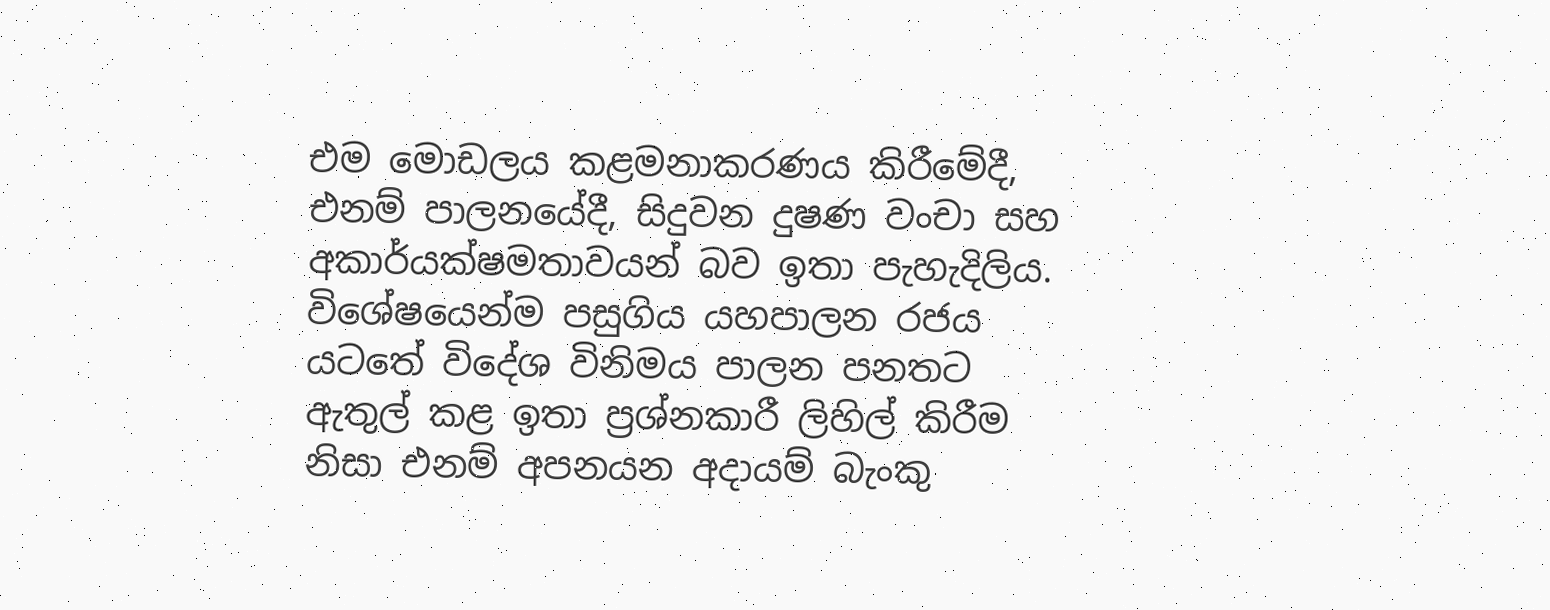එම මොඩලය කළමනාකරණය කිරීමේදී, එනම් පාලනයේදී, සිදුවන දුෂණ වංචා සහ අකාර්යක්ෂමතාවයන් බව ඉතා පැහැදිලිය. විශේෂයෙන්ම පසුගිය යහපාලන රජය යටතේ විදේශ විනිමය පාලන පනතට ඇතුල් කළ ඉතා ප්‍රශ්නකාරී ලිහිල් කිරීම නිසා එනම් අපනයන අදායම් බැංකු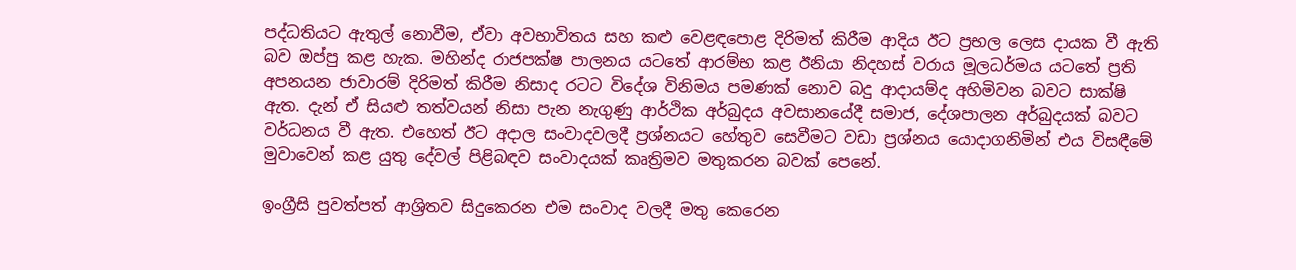පද්ධතියට ඇතුල් නොවීම, ඒවා අවභාවිතය සහ කළු වෙළඳපොළ දිරිමත් කිරීම ආදිය ඊට ප්‍රභල ලෙස දායක වී ඇති බව ඔප්පු කළ හැක. මහින්ද රාජපක්ෂ පාලනය යටතේ ආරම්භ කළ ඊනියා නිදහස් වරාය මූලධර්මය යටතේ ප්‍රති අපනයන ජාවාරම් දිරිමත් කිරීම නිසාද රටට විදේශ විනිමය පමණක් නොව බදු ආදායම්ද අහිමිවන බවට සාක්ෂි ඇත. දැන් ඒ සියළු තත්වයන් නිසා පැන නැගුණු ආර්ථික අර්බුදය අවසානයේදී සමාජ, දේශපාලන අර්බුදයක් බවට වර්ධනය වී ඇත. එහෙත් ඊට අදාල සංවාදවලදී ප්‍රශ්නයට හේතුව සෙවීමට වඩා ප්‍රශ්නය යොදාගනිමින් එය විසඳීමේ මුවාවෙන් කළ යුතු දේවල් පිළිබඳව සංවාදයක් කෘත්‍රිමව මතුකරන බවක් පෙනේ.

ඉංග්‍රීසි පුවත්පත් ආශ්‍රිතව සිදුකෙරන එම සංවාද වලදී මතු කෙරෙන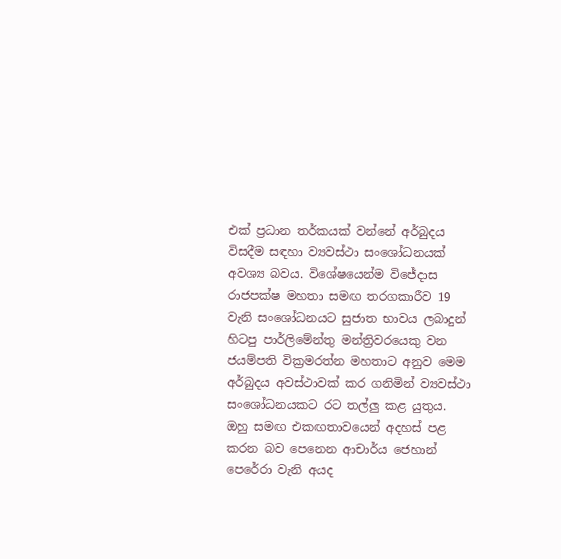එක් ප්‍රධාන තර්කයක් වන්නේ අර්බුදය විසදීම සඳහා ව්‍යවස්ථා සංශෝධනයක් අවශ්‍ය බවය. විශේෂයෙන්ම විජේදාස රාජපක්ෂ මහතා සමඟ තරගකාරීව 19 වැනි සංශෝධනයට සුජාත භාවය ලබාදුන් හිටපු පාර්ලිමේන්තු මන්ත්‍රිවරයෙකු වන ජයම්පති වික්‍රමරත්න මහතාට අනුව මෙම අර්බුදය අවස්ථාවක් කර ගනිමින් ව්‍යවස්ථා සංශෝධනයකට රට තල්ලු කළ යුතුය. ඔහු සමඟ එකඟතාවයෙන් අදහස් පළ කරන බව පෙනෙන ආචාර්ය ජෙහාන් පෙරේරා වැනි අයද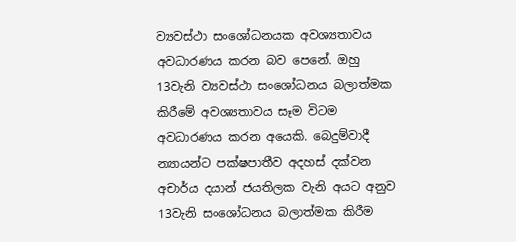ව්‍යවස්ථා සංශෝධනයක අවශ්‍යතාවය අවධාරණය කරන බව පෙනේ. ඔහු 13වැනි ව්‍යවස්ථා සංශෝධනය බලාත්මක කිරීමේ අවශ්‍යතාවය සෑම විටම අවධාරණය කරන අයෙකි. බෙදුම්වාදී න්‍යායන්ට පක්ෂපාතීව අදහස් දක්වන අචාර්ය දයාන් ජයතිලක වැනි අයට අනුව 13වැනි සංශෝධනය බලාත්මක කිරීම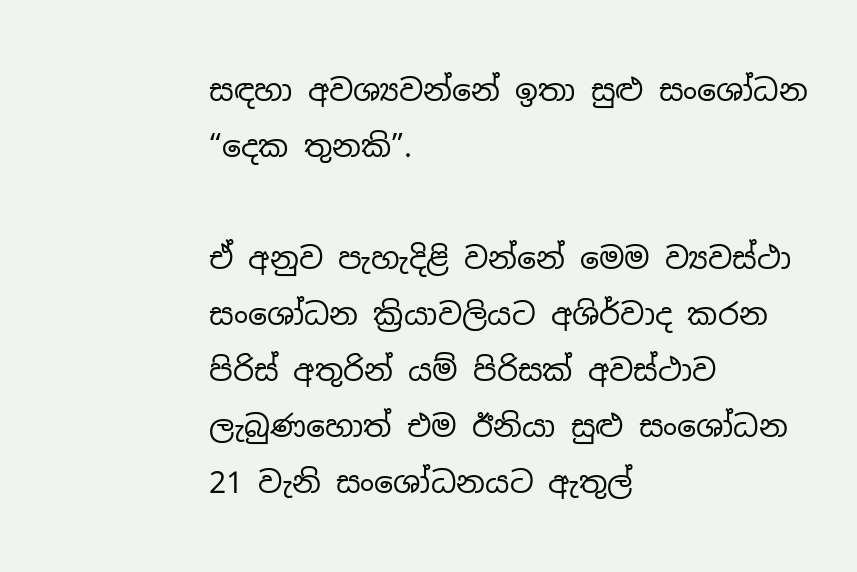සඳහා අවශ්‍යවන්නේ ඉතා සුළු සංශෝධන “දෙක තුනකි”.

ඒ අනුව පැහැදිළි වන්නේ මෙම ව්‍යවස්ථා සංශෝධන ක්‍රියාවලියට අශිර්වාද කරන පිරිස් අතුරින් යම් පිරිසක් අවස්ථාව ලැබුණහොත් එම ඊනියා සුළු සංශෝධන 21 වැනි සංශෝධනයට ඇතුල්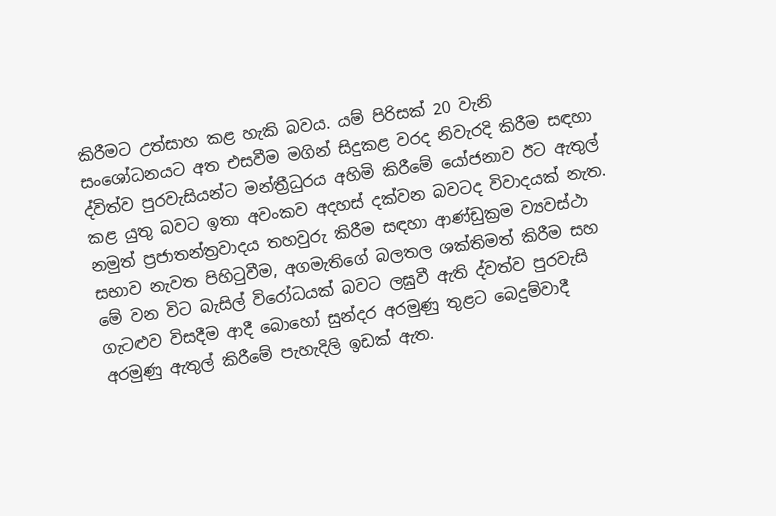කිරීමට උත්සාහ කළ හැකි බවය. යම් පිරිසක් 20 වැනි සංශෝධනයට අත එසවීම මගින් සිදුකළ වරද නිවැරදි කිරීම සඳහා ද්විත්ව පුරවැසියන්ට මන්ත්‍රීධුරය අහිමි කිරීමේ යෝජනාව ඊට ඇතුල් කළ යුතු බවට ඉතා අවංකව අදහස් දක්වන බවටද විවාදයක් නැත. නමුත් ප්‍රජාතන්ත්‍රවාදය තහවුරු කිරීම සඳහා ආණ්ඩුක්‍රම ව්‍යවස්ථා සභාව නැවත පිහිටුවීම, අගමැතිගේ බලතල ශක්තිමත් කිරීම සහ මේ වන විට බැසිල් විරෝධයක් බවට ලඝුවී ඇති ද්වත්ව පුරවැසි ගැටළුව විසදීම ආදී බොහෝ සුන්දර අරමුණු තුළට බෙදුම්වාදී අරමුණු ඇතුල් කිරීමේ පැහැදිලි ඉඩක් ඇත.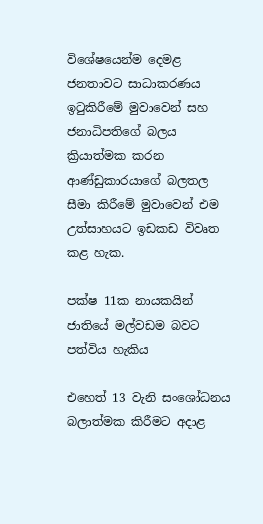විශේෂයෙන්ම දෙමළ ජනතාවට සාධාකරණය ඉටුකිරීමේ මුවාවෙන් සහ ජනාධිපතිගේ බලය ක්‍රියාත්මක කරන ආණ්ඩුකාරයාගේ බලතල සීමා කිරීමේ මුවාවෙන් එම උත්සාහයට ඉඩකඩ විවෘත කළ හැක.

පක්ෂ 11ක නායකයින් ජාතියේ මල්වඩම බවට පත්විය හැකිය

එහෙත් 13 වැනි සංශෝධනය බලාත්මක කිරීමට අදාළ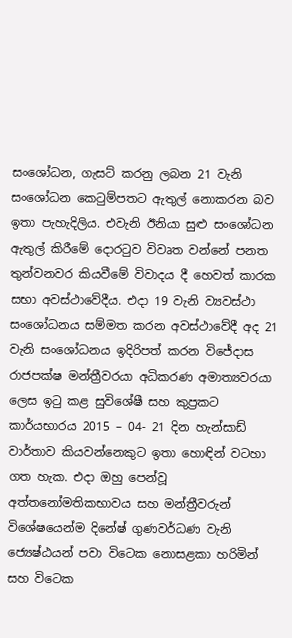සංශෝධන, ගැසට් කරනු ලබන 21 වැනි සංශෝධන කෙටුම්පතට ඇතුල් නොකරන බව ඉතා පැහැදිලිය. එවැනි ඊනියා සුළු සංශෝධන ඇතුල් කිරීමේ දොරටුව විවෘත වන්නේ පනත තුන්වනවර කියවීමේ විවාදය දී හෙවත් කාරක සභා අවස්ථාවේදීය. එදා 19 වැනි ව්‍යවස්ථා සංශෝධනය සම්මත කරන අවස්ථාවේදී අද 21 වැනි සංශෝධනය ඉදිරිපත් කරන විජේදාස රාජපක්ෂ මන්ත්‍රීවරයා අධිකරණ අමාත්‍යවරයා ලෙස ඉටු කළ සුවිශේෂී සහ කුප්‍රකට කාර්යභාරය 2015 – 04- 21 දින හැන්සාඩ් වාර්තාව කියවන්නෙකුට ඉතා හොඳින් වටහා ගත හැක. එදා ඔහු පෙන්වූ අත්තනෝමතිකභාවය සහ මන්ත්‍රීවරුන් විශේෂයෙන්ම දිනේෂ් ගුණවර්ධණ වැනි ජ්‍යෙෂ්ඨයන් පවා විටෙක නොසළකා හරිමින් සහ විටෙක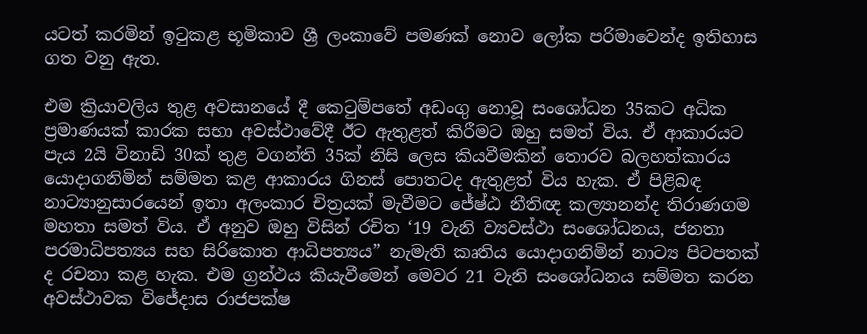යටත් කරමින් ඉටුකළ භූමිකාව ශ්‍රී ලංකාවේ පමණක් නොව ලෝක පරිමාවෙන්ද ඉතිහාස ගත වනු ඇත.

එම ක්‍රියාවලිය තුළ අවසානයේ දී කෙටුම්පතේ අඩංගු නොවූ සංශෝධන 35කට අධික ප්‍රමාණයක් කාරක සභා අවස්ථාවේදී ඊට ඇතුළත් කිරීමට ඔහු සමත් විය. ඒ ආකාරයට පැය 2යි විනාඩි 30ක් තුළ වගන්ති 35ක් නිසි ලෙස කියවීමකින් තොරව බලහත්කාරය යොදාගනිමින් සම්මත කළ ආකාරය ගිනස් පොතටද ඇතුළත් විය හැක. ඒ පිළිබඳ නාට්‍යානුසාරයෙන් ඉතා අලංකාර චිත්‍රයක් මැවීමට ජේෂ්ඨ නීතිඥ කල්‍යානන්ද තිරාණගම මහතා සමත් විය. ඒ අනුව ඔහු විසින් රචිත ‘19 වැනි ව්‍යවස්ථා සංශෝධනය, ජනතා පරමාධිපත්‍යය සහ සිරිකොත ආධිපත්‍යය” නැමැති කෘතිය යොදාගනිමින් නාට්‍ය පිටපතක් ද රචනා කළ හැක. එම ග්‍රන්ථය කියැවීමෙන් මෙවර 21 වැනි සංශෝධනය සම්මත කරන අවස්ථාවක විජේදාස රාජපක්ෂ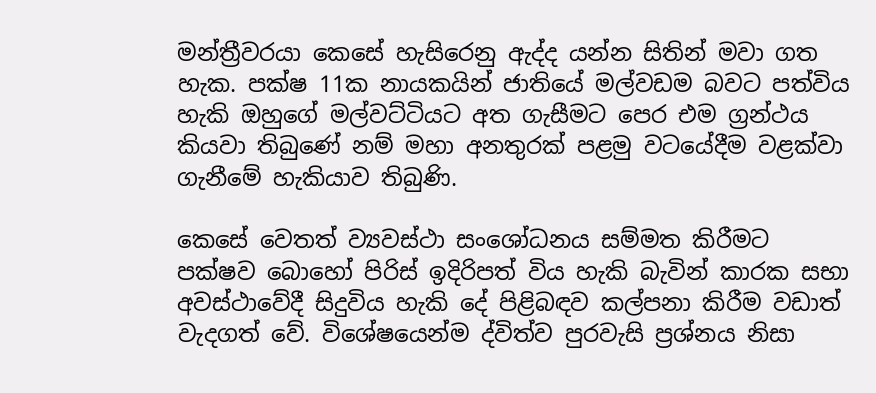මන්ත්‍රීවරයා කෙසේ හැසිරෙනු ඇද්ද යන්න සිතින් මවා ගත හැක. පක්ෂ 11ක නායකයින් ජාතියේ මල්වඩම බවට පත්විය හැකි ඔහුගේ මල්වට්ටියට අත ගැසීමට පෙර එම ග්‍රන්ථය කියවා තිබුණේ නම් මහා අනතුරක් පළමු වටයේදීම වළක්වා ගැනීමේ හැකියාව තිබුණි.

කෙසේ වෙතත් ව්‍යවස්ථා සංශෝධනය සම්මත කිරීමට පක්ෂව බොහෝ පිරිස් ඉදිරිපත් විය හැකි බැවින් කාරක සභා අවස්ථාවේදී සිදුවිය හැකි දේ පිළිබඳව කල්පනා කිරීම වඩාත් වැදගත් වේ. විශේෂයෙන්ම ද්විත්ව පුරවැසි ප්‍රශ්නය නිසා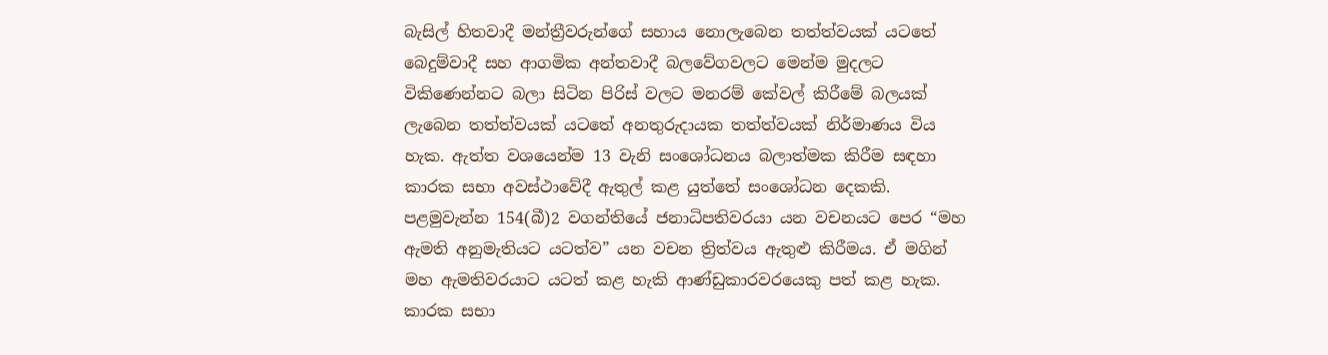බැසිල් හිතවාදී මන්ත්‍රීවරුන්ගේ සහාය නොලැබෙන තත්ත්වයක් යටතේ බෙදුම්වාදී සහ ආගමික අන්තවාදී බලවේගවලට මෙන්ම මුදලට විකිණෙන්නට බලා සිටින පිරිස් වලට මනරම් කේවල් කිරීමේ බලයක් ලැබෙන තත්ත්වයක් යටතේ අනතුරුදායක තත්ත්වයක් නිර්මාණය විය හැක. ඇත්ත වශයෙන්ම 13 වැනි සංශෝධනය බලාත්මක කිරීම සඳහා කාරක සභා අවස්ථාවේදී ඇතුල් කළ යුත්තේ සංශෝධන දෙකකි. පළමුවැන්න 154(බී)2 වගන්තියේ ජනාධිපතිවරයා යන වචනයට පෙර “මහ ඇමති අනුමැතියට යටත්ව” යන වචන ත්‍රිත්වය ඇතුළු කිරීමය. ඒ මගින් මහ ඇමතිවරයාට යටත් කළ හැකි ආණ්ඩුකාරවරයෙකු පත් කළ හැක. කාරක සභා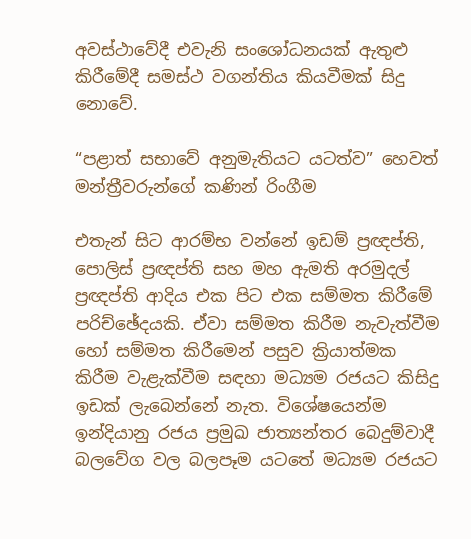අවස්ථාවේදී එවැනි සංශෝධනයක් ඇතුළු කිරීමේදී සමස්ථ වගන්තිය කියවීමක් සිදු නොවේ.

“පළාත් සභාවේ අනුමැතියට යටත්ව” හෙවත්   මන්ත්‍රීවරුන්ගේ කණින් රිංගීම

එතැන් සිට ආරම්භ වන්නේ ඉඩම් ප්‍රඥප්ති, පොලිස් ප්‍රඥප්ති සහ මහ ඇමති අරමුදල් ප්‍රඥප්ති ආදිය එක පිට එක සම්මත කිරීමේ පරිච්ඡේදයකි. ඒවා සම්මත කිරීම නැවැත්වීම හෝ සම්මත කිරීමෙන් පසුව ක්‍රියාත්මක කිරීම වැළැක්වීම සඳහා මධ්‍යම රජයට කිසිදු ඉඩක් ලැබෙන්නේ නැත. විශේෂයෙන්ම ඉන්දියානු රජය ප්‍රමුඛ ජාත්‍යන්තර බෙදුම්වාදී බලවේග වල බලපෑම යටතේ මධ්‍යම රජයට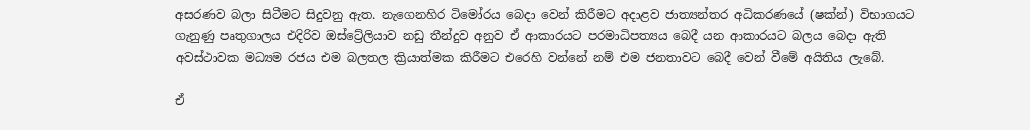අසරණව බලා සිටීමට සිදුවනු ඇත. නැගෙනහිර ටිමෝරය බෙදා වෙන් කිරීමට අදාළව ජාත්‍යන්තර අධිකරණයේ (ෂක්‍න්‍) විභාගයට ගැනුණු පෘතුගාලය එදිරිව ඔස්ට්‍රේලියාව නඩු තීන්දුව අනුව ඒ ආකාරයට පරමාධිපත්‍යය බෙදී යන ආකාරයට බලය බෙදා ඇති අවස්ථාවක මධ්‍යම රජය එම බලතල ක්‍රියාත්මක කිරීමට එරෙහි වන්නේ නම් එම ජනතාවට බෙදී වෙන් වීමේ අයිතිය ලැබේ.

ඒ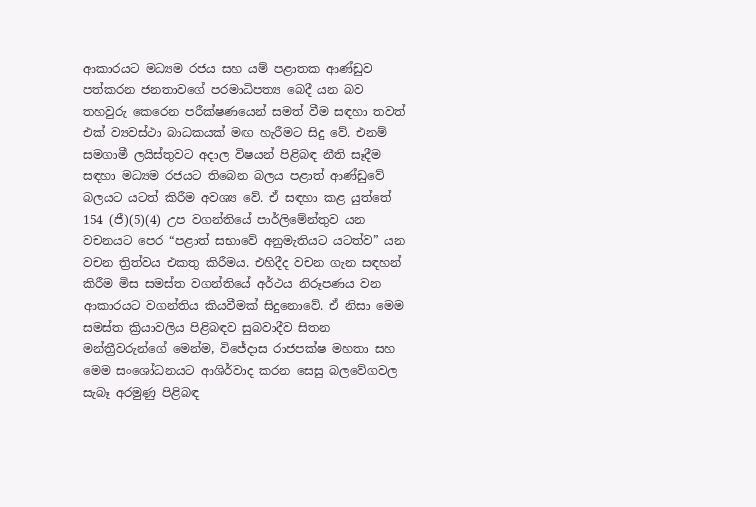ආකාරයට මධ්‍යම රජය සහ යම් පළාතක ආණ්ඩුව පත්කරන ජනතාවගේ පරමාධිපත්‍ය බෙදී යන බව තහවුරු කෙරෙන පරීක්ෂණයෙන් සමත් වීම සඳහා තවත් එක් ව්‍යවස්ථා බාධකයක් මඟ හැරීමට සිදු වේ. එනම් සමගාමී ලයිස්තුවට අදාල විෂයන් පිළිබඳ නීති සෑදීම සඳහා මධ්‍යම රජයට තිබෙන බලය පළාත් ආණ්ඩුවේ බලයට යටත් කිරීම අවශ්‍ය වේ. ඒ සඳහා කළ යුත්තේ 154 (ජී)(5)(4) උප වගන්තියේ පාර්ලිමේන්තුව යන වචනයට පෙර “පළාත් සභාවේ අනුමැතියට යටත්ව” යන වචන ත්‍රිත්වය එකතු කිරීමය. එහිදීද වචන ගැන සඳහන් කිරීම මිස සමස්ත වගන්තියේ අර්ථය නිරූපණය වන ආකාරයට වගන්තිය කියවීමක් සිදුනොවේ. ඒ නිසා මෙම සමස්ත ක්‍රියාවලිය පිළිබඳව සුබවාදීව සිතන මන්ත්‍රීවරුන්ගේ මෙන්ම, විජේදාස රාජපක්ෂ මහතා සහ මෙම සංශෝධනයට ආශිර්වාද කරන සෙසු බලවේගවල සැබෑ අරමුණු පිළිබඳ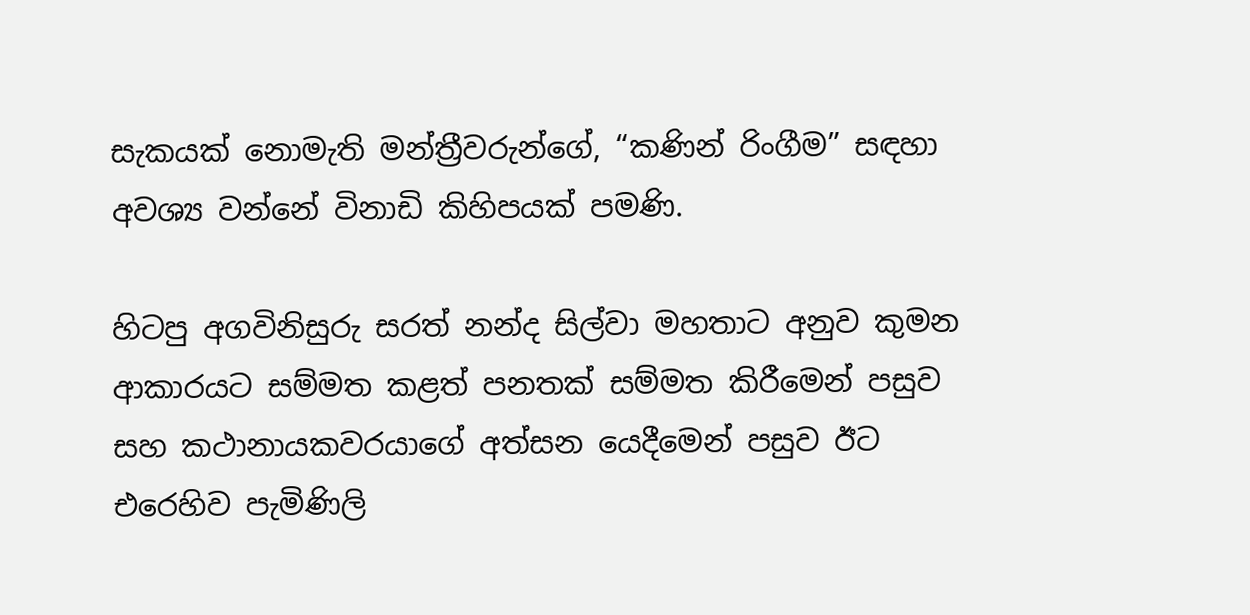සැකයක් නොමැති මන්ත්‍රීවරුන්ගේ, “කණින් රිංගීම” සඳහා අවශ්‍ය වන්නේ විනාඩි කිහිපයක් පමණි.

හිටපු අගවිනිසුරු සරත් නන්ද සිල්වා මහතාට අනුව කුමන ආකාරයට සම්මත කළත් පනතක් සම්මත කිරීමෙන් පසුව සහ කථානායකවරයාගේ අත්සන යෙදීමෙන් පසුව ඊට එරෙහිව පැමිණිලි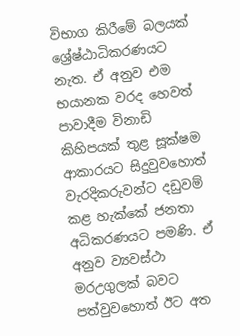විභාග කිරීමේ බලයක් ශ්‍රේෂ්ඨාධිකරණයට නැත. ඒ අනුව එම භයානක වරද හෙවත් පාවාදීම විනාඩි කිහිපයක් තුළ සූක්ෂම ආකාරයට සිදුවුවහොත් වැරදිකරුවන්ට දඩුවම් කළ හැක්කේ ජනතා අධිකරණයට පමණි. ඒ අනුව ව්‍යවස්ථා මරඋගුලක් බවට පත්වුවහොත් ඊට අත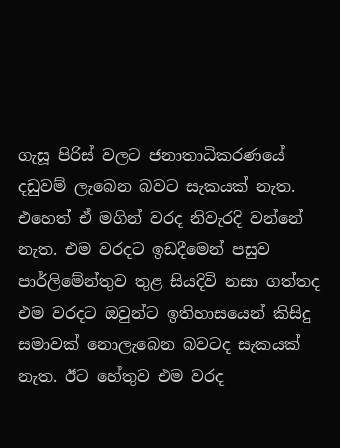ගැසූ පිරිස් වලට ජනාතාධිකරණයේ දඩුවම් ලැබෙන බවට සැකයක් නැත. එහෙත් ඒ මගින් වරද නිවැරදි වන්නේ නැත. එම වරදට ඉඩදීමෙන් පසුව පාර්ලිමේන්තුව තුළ සියදිවි නසා ගත්තද එම වරදට ඔවුන්ට ඉතිහාසයෙන් කිසිදු සමාවක් නොලැබෙන බවටද සැකයක් නැත. ඊට හේතුව එම වරද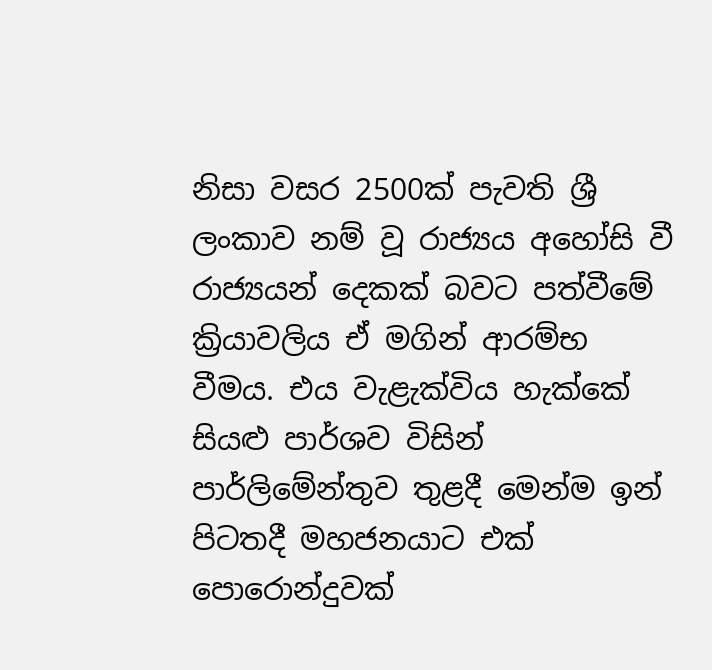නිසා වසර 2500ක් පැවති ශ්‍රී ලංකාව නම් වූ රාජ්‍යය අහෝසි වී රාජ්‍යයන් දෙකක් බවට පත්වීමේ ක්‍රියාවලිය ඒ මගින් ආරම්භ වීමය. එය වැළැක්විය හැක්කේ සියළු පාර්ශව විසින් පාර්ලිමේන්තුව තුළදී මෙන්ම ඉන් පිටතදී මහජනයාට එක් පොරොන්දුවක්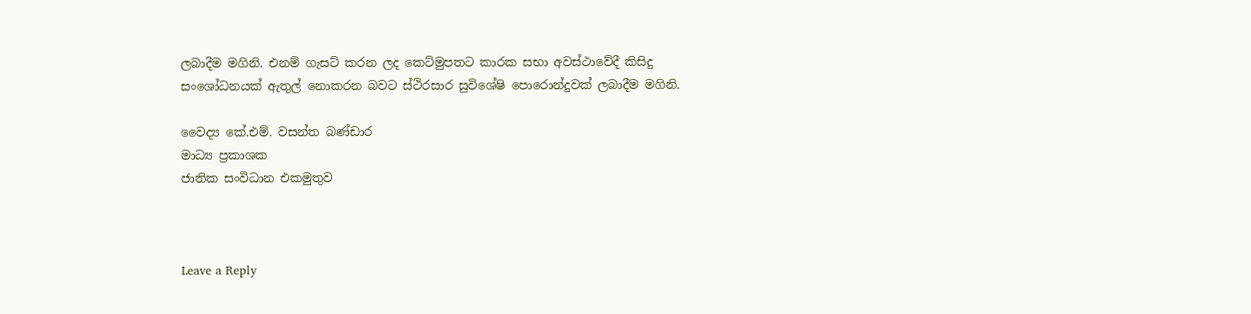ලබාදීම මගිනි. එනම් ගැසට් කරන ලද කෙට්මුපතට කාරක සභා අවස්ථාවේදී කිසිදු සංශෝධනයක් ඇතුල් නොකරන බවට ස්ථිරසාර සුවිශේෂි පොරොන්දුවක් ලබාදීම මගිනි.

වෛද්‍ය කේ.එම්. වසන්ත බණ්ඩාර
මාධ්‍ය ප්‍රකාශක
ජාතික සංවිධාන එකමුතුව



Leave a Reply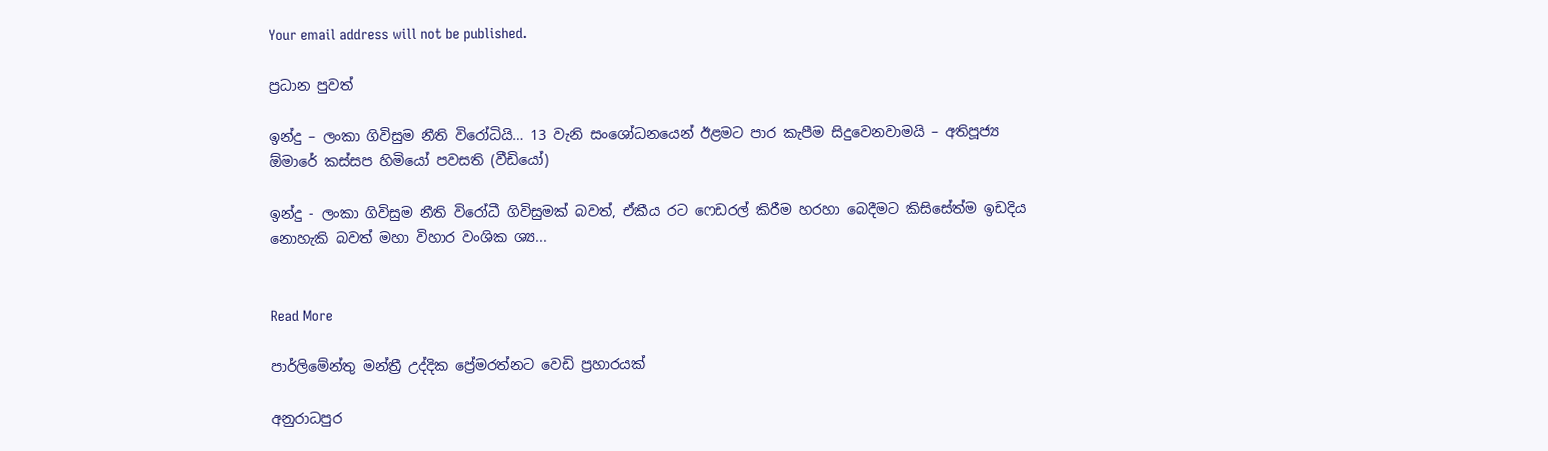Your email address will not be published.

ප්‍රධාන පුවත්

ඉන්දු – ලංකා ගිවිසුම නීති විරෝධියි… 13 වැනි සංශෝධනයෙන් ඊළමට පාර කැපීම සිදුවෙනවාමයි – අතිපූජ්‍ය ඕමාරේ කස්සප හිමියෝ පවසති (වීඩියෝ)

ඉන්දු - ලංකා ගිවිසුම නීති විරෝධී ගිවිසුමක් බවත්, ඒකීය රට ෆෙඩරල් කිරීම හරහා බෙදීමට කිසිසේත්ම ඉඩදිය නොහැකි බවත් මහා විහාර වංශික ශ්‍ය...


Read More

පාර්ලිමේන්තු මන්ත්‍රී උද්දික ප්‍රේමරත්නට වෙඩි ප්‍රහාරයක්

අනුරාධපුර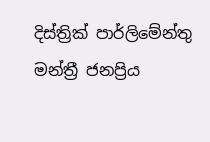දිස්ත්‍රික් පාර්ලිමේන්තු මන්ත්‍රී ජනප්‍රිය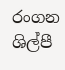රංගන ශිල්පී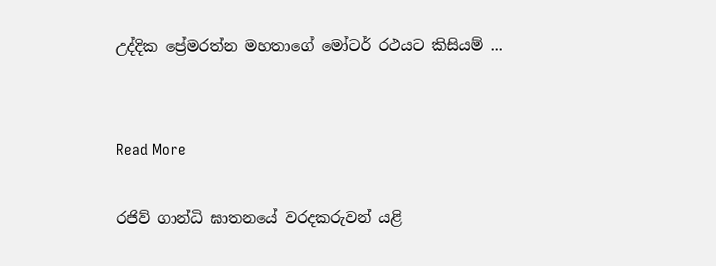උද්දික ප්‍රේමරත්න මහතාගේ මෝටර් රථයට කිසියම් ...


Read More

රජිව් ගාන්ධි ඝාතනයේ වරදකරුවන් යළි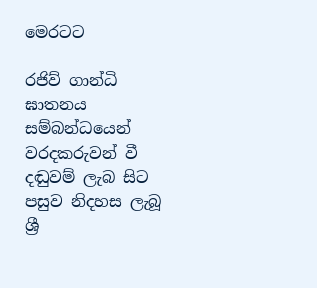මෙරටට

රජිව් ගාන්ධි ඝාතනය සම්බන්ධයෙන් වරදකරුවන් වී දඬුවම් ලැබ සිට පසුව නිදහස ලැබූ ශ්‍රී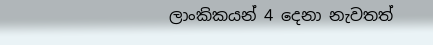ලාංකිකයන් 4 දෙනා නැවතත්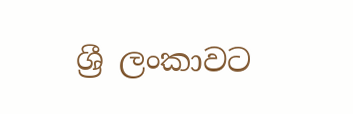ශ්‍රී ලංකාවට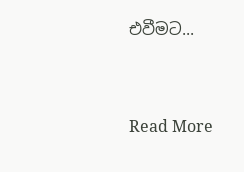එවීමට...


Read More